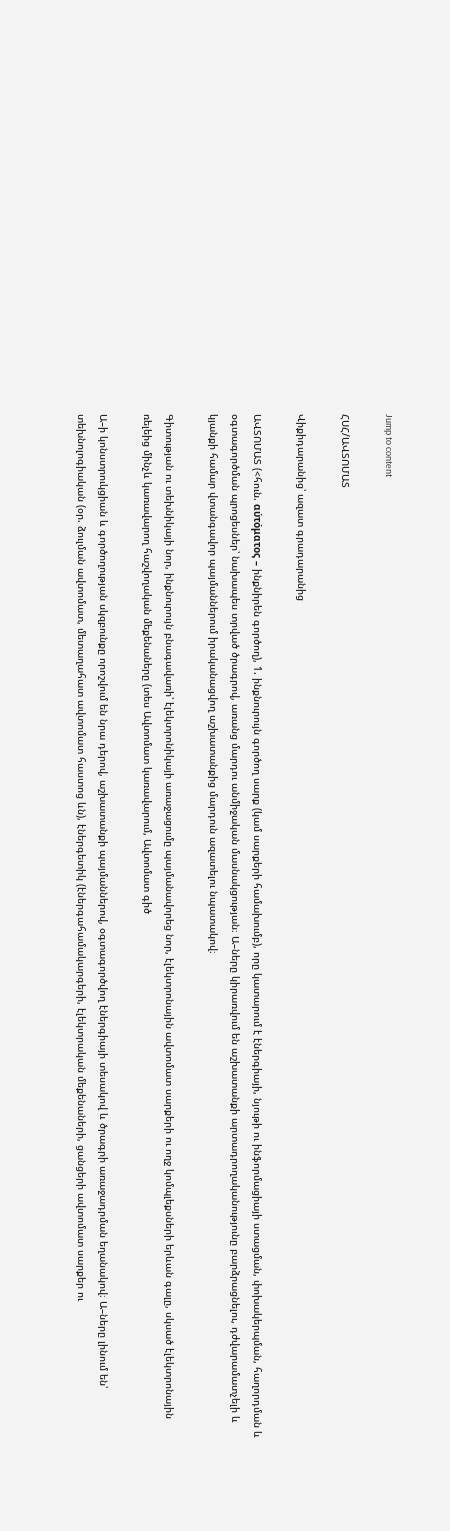Jump to content

ՀՍՀ/ԱՎՏՈՄԱՏ

Վիքիդարանից՝ ազատ գրադարանից

ԱՎՏՈՄԱՏ (<հուն. αύτόματος – ինքնիրեն գործող), 1. ինքնուրույն գործող սարք (կամ սարքերի համախումբ), որը կատարում է էներգիայի, նյութի ու ինֆորմացիայի ստացման, փոխակերպման, հաղորդման և օգտագործման պրոցեսներ՝ նախապես տրված ծրագրով, առանց մարդու անմիջական մասնակցության։ Ա–ները կիրառվում են աշխատանքի արտադրողականությունը բարձրացնելու, դժվարամատչելի և կյանքի համար վտանգավոր պայմաններում իրականացվող աշխատանքից մարդուն ազատելու նպատակով։

Գիտության ու տեխնիկայի նոր, ինքնուրույն բնագավառի՝ էլեկտրոնիկայի առաջացումը պայմանավորեց նոր, էլեկտրոնային ավտոմատ սարքերի ու ողջ կոմպլեքսների երևան գալը, սկսած էլեկտրոնային ռելեից մինչև կառավարող հաշվողական մեքենաները (տես Ավտոմատ կառավարում, Ավտոմատ գիծ

Ա–ի կոնստրուկցիան և գործողության սկզբունքը որոշվում են նրա դերով, աշխատանքի պայմաններով, օգտագործվող էներգիայի տեսակով և ծրագրի առաջադրման եղանակով։ Ա–ները լինում են՝ տեխնոլոգիական (օր. ձուլման ավտոմատ, մետաղահատ ավտոմատ հաստոց ևն), էներգետիկ (էներգահամակարգերի, էլեկտրական մեքենաների, ցանցերի ավտոմատ սարքեր ու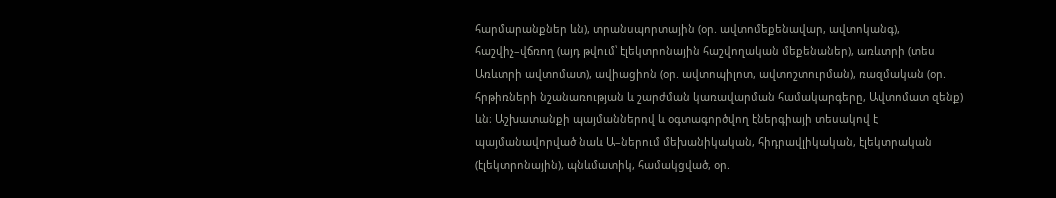հարմարանքներ ևն), տրանսպորտային (օր. ավտոմեքենավար, ավտոկանգ), հաշվիչ–վճռող (այդ թվում՝ էլեկտրոնային հաշվողական մեքենաներ), առևտրի (տես Առևտրի ավտոմատ), ավիացիոն (օր. ավտոպիլոտ, ավտոշտուրման), ռազմական (օր. հրթիռների նշանառության և շարժման կառավարման համակարգերը, Ավտոմատ զենք) ևն։ Աշխատանքի պայմաններով և օգտագործվող էներգիայի տեսակով է պայմանավորված նաև Ա–ներում մեխանիկական, հիդրավլիկական, էլեկտրական (էլեկտրոնային), պնևմատիկ, համակցված, օր.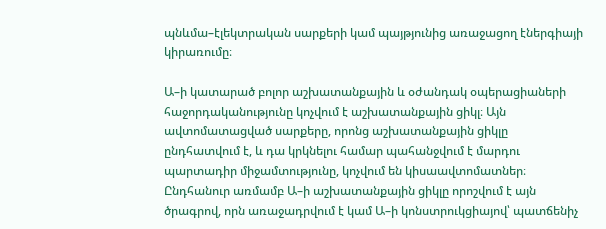պնևմա–էլեկտրական սարքերի կամ պայթյունից առաջացող էներգիայի կիրառումը։

Ա–ի կատարած բոլոր աշխատանքային և օժանդակ օպերացիաների հաջորդականությունը կոչվում է աշխատանքային ցիկլ։ Այն ավտոմատացված սարքերը, որոնց աշխատանքային ցիկլը ընդհատվում է, և դա կրկնելու համար պահանջվում է մարդու պարտադիր միջամտությունը, կոչվում են կիսաավտոմատներ։ Ընդհանուր առմամբ Ա–ի աշխատանքային ցիկլը որոշվում է այն ծրագրով, որն առաջադրվում է կամ Ա–ի կոնստրուկցիայով՝ պատճենիչ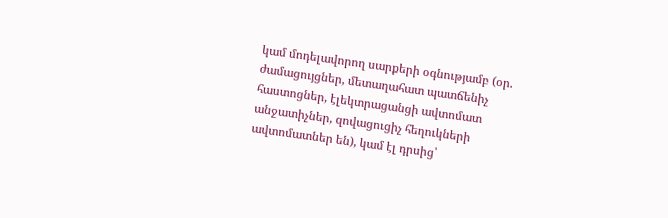կամ մոդելավորող սարքերի օգնությամբ (օր. ժամացույցներ, մետաղահատ պատճենիչ հաստոցներ, էլեկտրացանցի ավտոմատ անջատիչներ, զովացուցիչ հեղուկների ավտոմատներ են), կամ էլ դրսից՝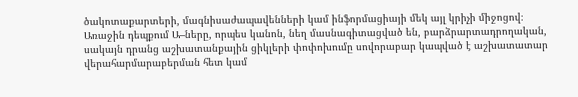ծակոտաքարտերի, մագնիսաժապավենների կամ ինֆորմացիայի մեկ այլ կրիչի միջոցով։ Առաջին դեպքում Ա–ները, որպես կանոն, նեղ մասնագիտացված են, բարձրարտադրողական, սակայն դրանց աշխատանքային ցիկլերի փոփոխումը սովորաբար կապված է աշխատատար վերահարմարաբերման հետ կամ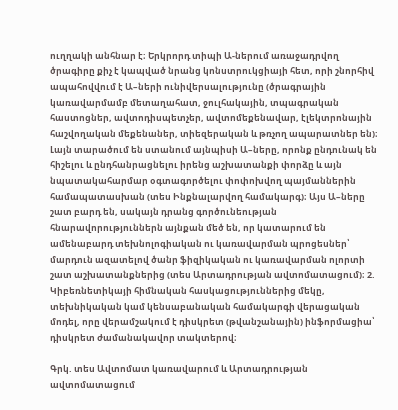ուղղակի անհնար է։ Երկրորդ տիպի Ա-ներում առաջադրվող ծրագիրը քիչ է կապված նրանց կոնստրուկցիայի հետ, որի շնորհիվ ապահովվում է Ա–ների ունիվերսալությունը (ծրագրային կառավարմամբ մետաղահատ, ջուլհակային, տպագրական հաստոցներ, ավտոդիսպետչեր, ավտոմեքենավար, էլեկտրոնային հաշվողական մեքենաներ, տիեզերական և թռչող ապարատներ են)։ Լայն տարածում են ստանում այնպիսի Ա–ները, որոնք ընդունակ են հիշելու և ընդհանրացնելու իրենց աշխատանքի փորձը և այն նպատակահարմար օգտագործելու փոփոխվող պայմաններին համապատասխան (տես Ինքնալարվող համակարգ)։ Այս Ա–ները շատ բարդ են, սակայն դրանց գործունեության հնարավորություններն այնքան մեծ են, որ կատարում են ամենաբարդ տեխնոլոգիական ու կառավարման պրոցեսներ՝ մարդուն ազատելով ծանր ֆիզիկական ու կառավարման ոլորտի շատ աշխատանքներից (տես Արտադրության ավտոմատացում)։ 2. Կիբեռնետիկայի հիմնական հասկացություններից մեկը, տեխնիկական կամ կենսաբանական համակարգի վերացական մոդել, որը վերամշակում է դիսկրետ (թվանշանային) ինֆորմացիա՝ դիսկրետ ժամանակավոր տակտերով։

Գրկ. տես Ավտոմատ կառավարում և Արտադրության ավտոմատացում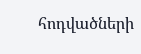հոդվածների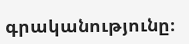գրականությունը։